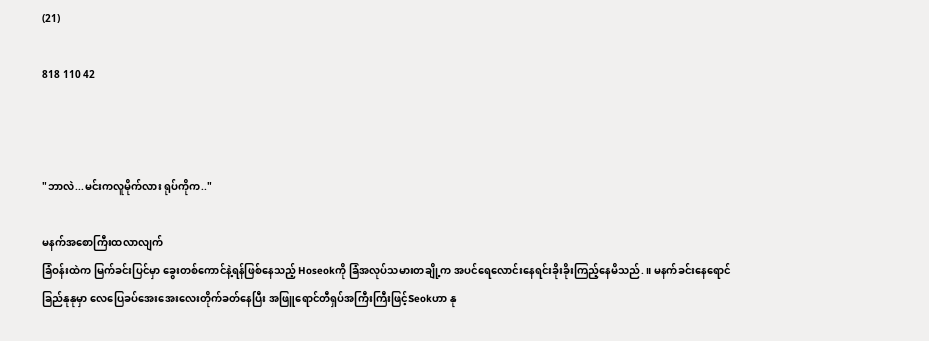(21)

818 110 42



"ဘာလဲ...မင်းကလူမိုက်လား ရုပ်ကိုက.."

မနက်အစောကြီးထလာလျက်
ခြံဝန်းထဲက မြက်ခင်းပြင်မှာ ခွေးတစ်ကောင်နဲ့ရန်ဖြစ်နေသည့် Hoseokကို ခြံအလုပ်သမားတချို့က အပင်ရေလောင်းနေရင်းခိုးခိုးကြည့်နေမိသည်.။ မနက်ခင်းနေရောင်ခြည်နုနုမှာ လေပြေခပ်အေးအေးလေးတိုက်ခတ်နေပြီး အဖြူရောင်တီရှပ်အကြီးကြီးဖြင့်Seokဟာ နု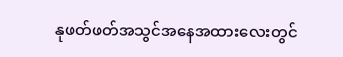နုဖတ်ဖတ်အသွင်အနေအထားလေးတွင်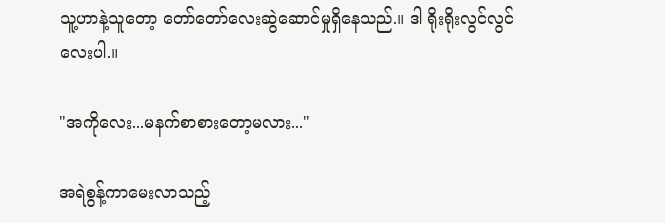သူ့ဟာနဲ့သူတော့ တော်တော်လေးဆွဲဆောင်မှုရှိနေသည်.။ ဒါ ရိုးရိုးလွင်လွင်လေးပါ.။

"အကိုလေး...မနက်စာစားတော့မလား..."

အရဲစွန့်ကာမေးလာသည့်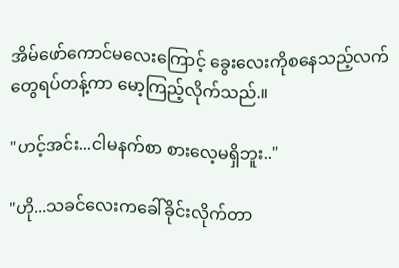အိမ်ဖော်ကောင်မလေးကြောင့် ခွေးလေးကိုစနေသည့်လက်တွေရပ်တန့်ကာ မော့ကြည့်လိုက်သည်.။

"ဟင့်အင်း...ငါမနက်စာ စားလေ့မရှိဘူး.."

"ဟို...သခင်လေးကခေါ်ခိုင်းလိုက်တာ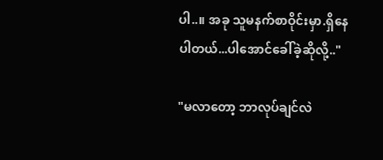ပါ..။ အခု သူမနက်စာဝိုင်းမှာ.ရှိနေပါတယ်...ပါအောင်ခေါ်ခဲ့ဆိုလို့.."

"မလာတော့ ဘာလုပ်ချင်လဲ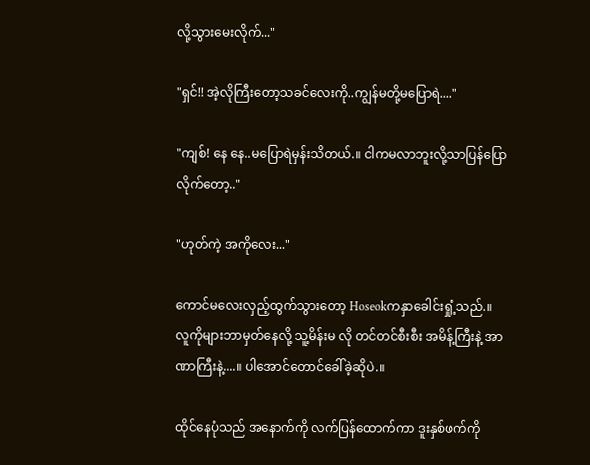လို့သွားမေးလိုက်..."

"ရှင်!! အဲ့လိုကြီးတော့သခင်လေးကို..ကျွန်မတို့မပြောရဲ...."

"ကျစ်! နေ နေ..မပြောရဲမှန်းသိတယ်.။ ငါကမလာဘူးလို့သာပြန်ပြောလိုက်တော့.."

"ဟုတ်ကဲ့ အကိုလေး..."

ကောင်မလေးလှည့်ထွက်သွားတော့ Hoseokကနှာခေါင်းရှုံ့သည်.။ လူကိုများဘာမှတ်နေလို့ သူ့မိန်းမ လို တင်တင်စီးစီး အမိန့်ကြီးနဲ့ အာဏာကြီးနဲ့....။ ပါအောင်တောင်ခေါ်ခဲ့ဆိုပဲ.။

ထိုင်နေပုံသည် အနောက်ကို လက်ပြန်ထောက်ကာ ဒူးနှစ်ဖက်ကို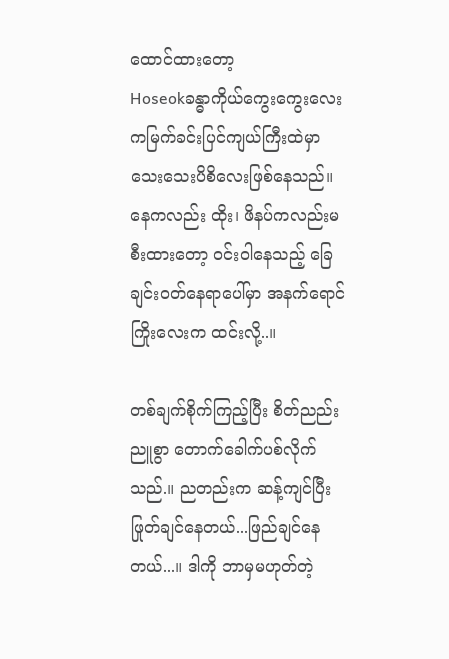ထောင်ထားတော့
Hoseokခန္ဓာကိုယ်ကွေးကွေးလေးကမြက်ခင်းပြင်ကျယ်ကြီးထဲမှာ
သေးသေးပိစိလေးဖြစ်နေသည်။ နေကလည်း ထိုး၊ ဖိနပ်ကလည်းမစီးထားတော့ ဝင်းဝါနေသည့် ခြေချင်းဝတ်နေရာပေါ်မှာ အနက်ရောင်ကြိုးလေးက ထင်းလို့..။

တစ်ချက်စိုက်ကြည့်ပြီး စိတ်ညည်းညူစွာ တောက်ခေါက်ပစ်လိုက်သည်.။ ညတည်းက ဆန့်ကျင်ပြီး ဖြုတ်ချင်နေတယ်...ဖြည်ချင်နေတယ်...။ ဒါကို ဘာမှမဟုတ်တဲ့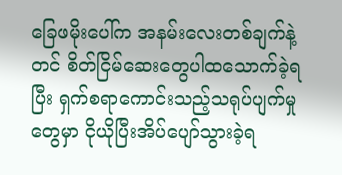ခြေဖမိုးပေါ်က အနမ်းလေးတစ်ချက်နဲ့တင် စိတ်ငြိမ်ဆေးတွေပါထသောက်ခဲ့ရပြီး ရှက်စရာကောင်းသည့်သရုပ်ပျက်မှုတွေမှာ ငိုယိုပြီးအိပ်ပျော်သွားခဲ့ရ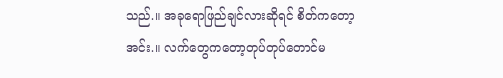သည်.။ အခုရောဖြည်ချင်လားဆိုရင် စိတ်ကတော့ အင်း.။ လက်တွေကတော့တုပ်တုပ်တောင်မ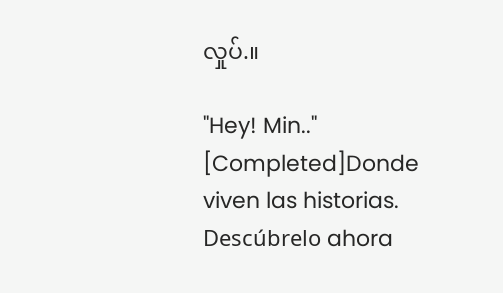လှုပ်.။

"Hey! Min.."  [Completed]Donde viven las historias. Descúbrelo ahora